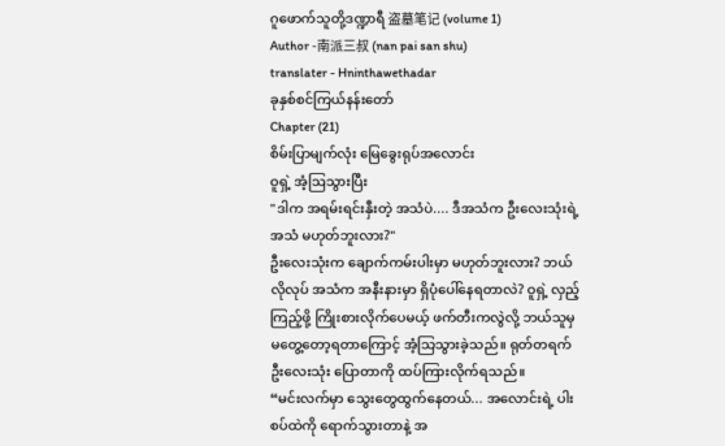ဂူဖောက်သူတို့ဒဏ္ဍာရီ 盗墓笔记 (volume 1)
Author -南派三叔 (nan pai san shu)
translater - Hninthawethadar
ခုနှစ်စင်ကြယ်နန်းတော်
Chapter (21)
စိမ်းပြာမျက်လုံး မြေခွေးရုပ်အလောင်း
ဝူရှဲ့ အံ့ဩသွားပြီး
"ဒါက အရမ်းရင်းနှီးတဲ့ အသံပဲ.... ဒီအသံက ဦးလေးသုံးရဲ့ အသံ မဟုတ်ဘူးလား?"
ဦးလေးသုံးက ချောက်ကမ်းပါးမှာ မဟုတ်ဘူးလား? ဘယ်လိုလုပ် အသံက အနီးနားမှာ ရှိပုံပေါ်နေရတာလဲ? ဝူရှဲ့ လှည့်ကြည့်ဖို့ ကြိုးစားလိုက်ပေမယ့် ဖက်တီးကလွဲလို့ ဘယ်သူမှ မတွေ့တော့ရတာကြောင့် အံ့သြသွားခဲ့သည်။ ရုတ်တရက် ဦးလေးသုံး ပြောတာကို ထပ်ကြားလိုက်ရသည်။
“မင်းလက်မှာ သွေးတွေထွက်နေတယ်... အလောင်းရဲ့ ပါးစပ်ထဲကို ရောက်သွားတာနဲ့ အ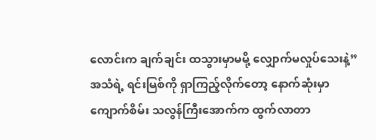လောင်းက ချက်ချင်း ထသွားမှာမမို့ လျှောက်မလှုပ်သေးနဲ့”
အသံရဲ့ ရင်းမြစ်ကို ရှာကြည့်လိုက်တော့ နောက်ဆုံးမှာ ကျောက်စိမ်း သလွန်ကြီးအောက်က ထွက်လာတာ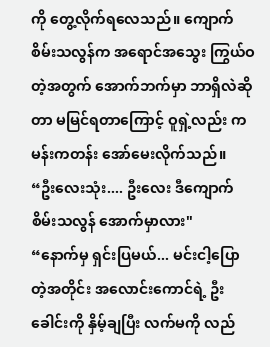ကို တွေ့လိုက်ရလေသည်။ ကျောက်စိမ်းသလွန်က အရောင်အသွေး ကြွယ်ဝတဲ့အတွက် အောက်ဘက်မှာ ဘာရှိလဲဆိုတာ မမြင်ရတာကြောင့် ဝူရှဲ့လည်း ကမန်းကတန်း အော်မေးလိုက်သည်။
“ဦးလေးသုံး.... ဦးလေး ဒီကျောက်စိမ်းသလွန် အောက်မှာလား"
“နောက်မှ ရှင်းပြမယ်... မင်းငါ့ပြောတဲ့အတိုင်း အလောင်းကောင်ရဲ့ ဦးခေါင်းကို နှိမ့်ချပြီး လက်မကို လည်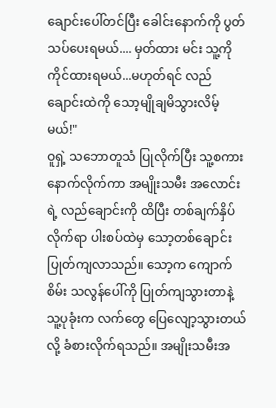ချောင်းပေါ်တင်ပြီး ခေါင်းနောက်ကို ပွတ်သပ်ပေးရမယ်.... မှတ်ထား မင်း သူ့ကို ကိုင်ထားရမယ်...မဟုတ်ရင် လည်ချောင်းထဲကို သော့မျိုချမိသွားလိမ့်မယ်!"
ဝူရှဲ့ သဘောတူသံ ပြုလိုက်ပြီး သူ့စကားနောက်လိုက်ကာ အမျိုးသမီး အလောင်းရဲ့ လည်ချောင်းကို ထိပြီး တစ်ချက်နှိပ်လိုက်ရာ ပါးစပ်ထဲမှ သော့တစ်ချောင်း ပြုတ်ကျလာသည်။ သော့က ကျောက်စိမ်း သလွန်ပေါ်ကို ပြုတ်ကျသွားတာနဲ့ သူ့ပုခုံးက လက်တွေ ပြေလျော့သွားတယ်လို့ ခံစားလိုက်ရသည်။ အမျိုးသမီးအ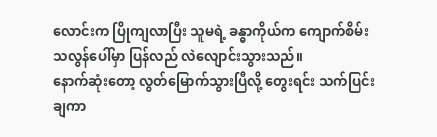လောင်းက ပြိုကျလာပြီး သူမရဲ့ ခန္ဓာကိုယ်က ကျောက်စိမ်း သလွန်ပေါ်မှာ ပြန်လည် လဲလျောင်းသွားသည်။
နောက်ဆုံးတော့ လွတ်မြောက်သွားပြီလို့ တွေးရင်း သက်ပြင်းချကာ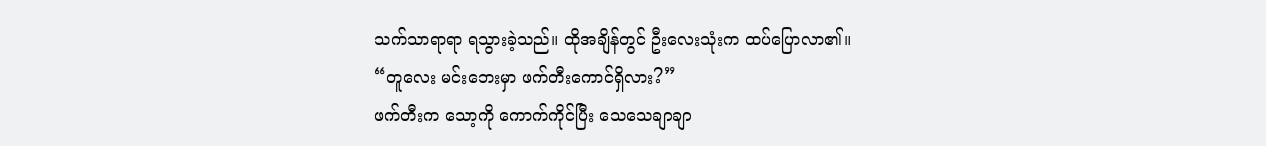သက်သာရာရာ ရသွားခဲ့သည်။ ထိုအချိန်တွင် ဦးလေးသုံးက ထပ်ပြောလာ၏။
“တူလေး မင်းဘေးမှာ ဖက်တီးကောင်ရှိလား?”
ဖက်တီးက သော့ကို ကောက်ကိုင်ပြီး သေသေချာချာ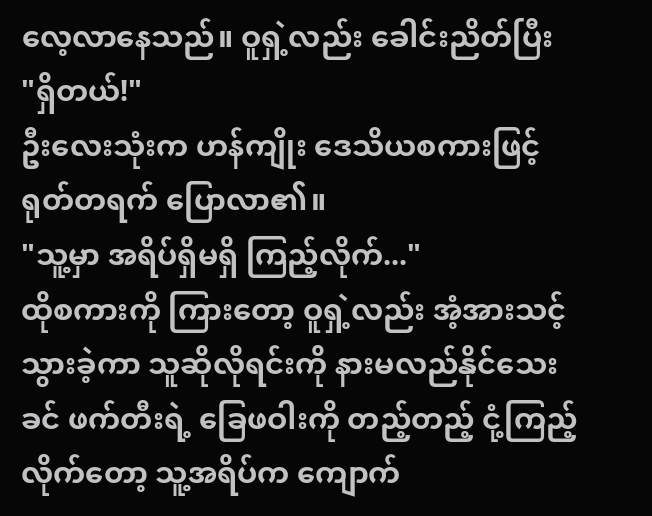လေ့လာနေသည်။ ဝူရှဲ့လည်း ခေါင်းညိတ်ပြီး
"ရှိတယ်!"
ဦးလေးသုံးက ဟန်ကျိုး ဒေသိယစကားဖြင့် ရုတ်တရက် ပြောလာ၏။
"သူ့မှာ အရိပ်ရှိမရှိ ကြည့်လိုက်..."
ထိုစကားကို ကြားတော့ ဝူရှဲ့လည်း အံ့အားသင့်သွားခဲ့ကာ သူဆိုလိုရင်းကို နားမလည်နိုင်သေးခင် ဖက်တီးရဲ့ ခြေဖဝါးကို တည့်တည့် ငုံ့ကြည့်လိုက်တော့ သူ့အရိပ်က ကျောက်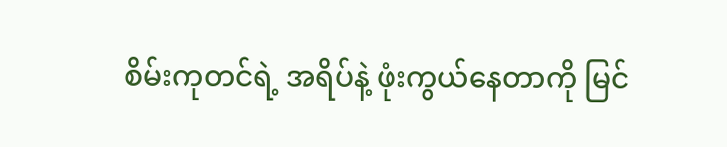စိမ်းကုတင်ရဲ့ အရိပ်နဲ့ ဖုံးကွယ်နေတာကို မြင်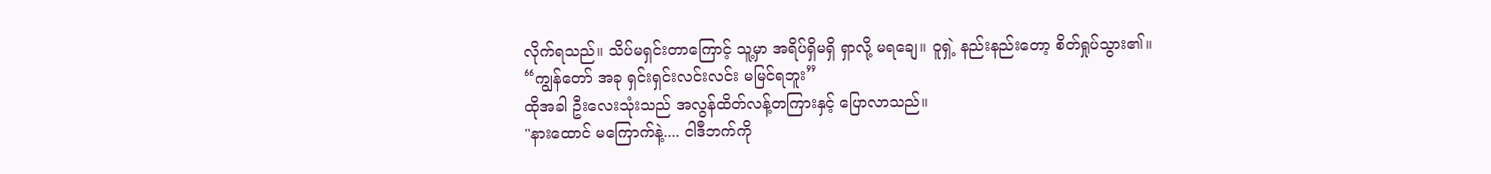လိုက်ရသည်။ သိပ်မရှင်းတာကြောင့် သူ့မှာ အရိပ်ရှိမရှိ ရှာလို့ မရချေ။ ဝူရှဲ့ နည်းနည်းတော့ စိတ်ရှုပ်သွား၏။
“ကျွန်တော် အခု ရှင်းရှင်းလင်းလင်း မမြင်ရဘူး”
ထိုအခါ ဦးလေးသုံးသည် အလွန်ထိတ်လန့်တကြားနှင့် ပြောလာသည်။
"နားထောင် မကြောက်နဲ့.... ငါဒီဘက်ကို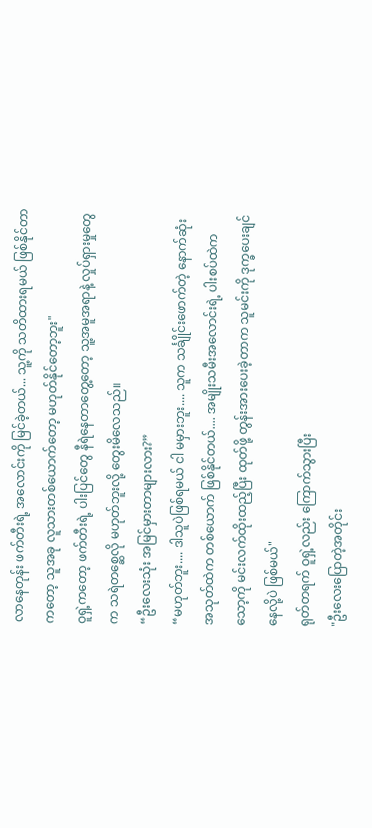လာနေတုန်း ဖက်တီးရဲ့ အလောင်းကို မြင်ခဲ့တယ်... သူ့ကို သတိထားရမယ် ဖြစ်နိုင်တာကတော့ သူအခု လူသားတစ်ယောက်တော့ မဟုတ်နိုင်တော့ဘူး"
ဝူရှဲ့ကတော့ ဖက်တီးရဲ့ ပါးပြင်တွေ နီရဲနေတာတွေ့တော့ သူ့အမူအရာနဲ့ လှုပ်ရှားမှုတွေက သရဲတစ္ဆေလို မဟုတ်ဘူးလို့ တွေးမိလေသည်။
“ဦးလေးသုံး အမြင်မှားတာများလား?”
“မဟုတ်ဘူး.... ဒါသူပဲဖြစ်ရမယ် ငါ မမှားဘူး.... သူက သင်္ချိုင်းဖောက်တဲ့ နောက်ဆုံးအသုတ်ထဲက တစ်ယောက် ဖြစ်နိုင်တယ်.... အမျိုးသမီးအလောင်းရဲ့ ပါးစပ်ထဲကသော့ကို မင်းလက်ထိုးထည့်ပြီး ထုတ်ဖို့ တွန်းအားပေးခဲ့တာက သူမင်းကို ဒုက္ခပေးချင်နေလို့ပဲ ဖြစ်မယ်"
ရုတ်တရက် ဝူရှဲ့လည်း ကြောက်သွားပြီး
"ဦးလေးပြောတဲ့အတိုင်း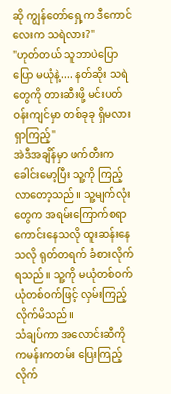ဆို ကျွန်တော်ရှေ့က ဒီကောင်လေးက သရဲလား?"
"ဟုတ်တယ် သူဘာပဲပြောပြော မယုံနဲ့.... နတ်ဆိုး သရဲတွေကို တားဆီးဖို့ မင်းပတ်ဝန်းကျင်မှာ တစ်ခုခု ရှိမလား ရှာကြည့်"
အဲဒီအချိန်မှာ ဖက်တီးက ခေါင်းမော့ပြီး သူ့ကို ကြည့်လာတော့သည်။ သူ့မျက်လုံးတွေက အရမ်းကြောက်စရာ ကောင်းနေသလို ထူးဆန်းနေသလို ရုတ်တရက် ခံစားလိုက်ရသည်။ သူ့ကို မယုံတစ်ဝက် ယုံတစ်ဝက်ဖြင့် လှမ်းကြည့်လိုက်မိသည်။
သံချပ်ကာ အလောင်းဆီကို ကမန်းကတမ်း ပြေးကြည့်လိုက်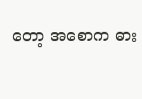တော့ အစောက ဓား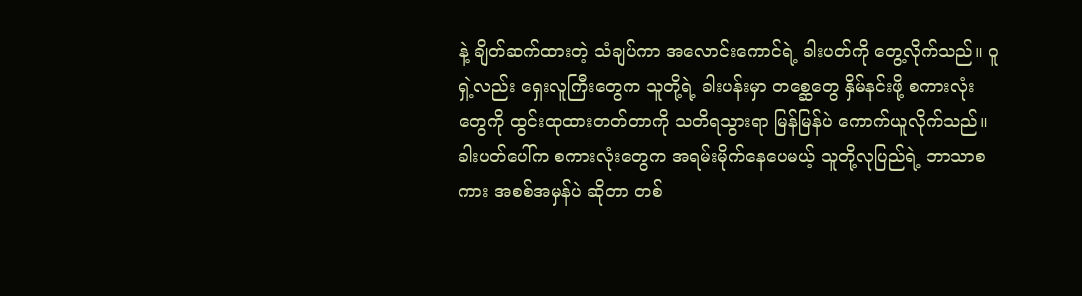နဲ့ ချိတ်ဆက်ထားတဲ့ သံချပ်ကာ အလောင်းကောင်ရဲ့ ခါးပတ်ကို တွေ့လိုက်သည်။ ဝူရှဲ့လည်း ရှေးလူကြီးတွေက သူတို့ရဲ့ ခါးပန်းမှာ တစ္ဆေတွေ နှိမ်နင်းဖို့ စကားလုံးတွေကို ထွင်းထုထားတတ်တာကို သတိရသွားရာ မြန်မြန်ပဲ ကောက်ယူလိုက်သည်။
ခါးပတ်ပေါ်က စကားလုံးတွေက အရမ်းမိုက်နေပေမယ့် သူတို့လုပြည်ရဲ့ ဘာသာစကား အစစ်အမှန်ပဲ ဆိုတာ တစ်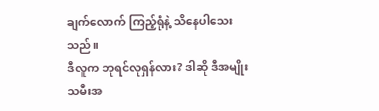ချက်လောက် ကြည့်ရုံနဲ့ သိနေပါသေးသည်။
ဒီလူက ဘုရင်လုရှန်လား? ဒါဆို ဒီအမျိုးသမီးအ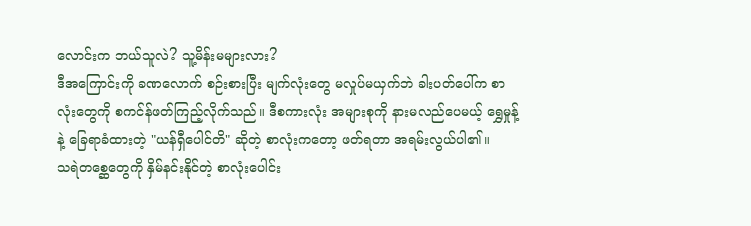လောင်းက ဘယ်သူလဲ? သူ့မိန်းမများလား?
ဒီအကြောင်းကို ခဏလောက် စဉ်းစားပြီး မျက်လုံးတွေ မလှုပ်မယှက်ဘဲ ခါးပတ်ပေါ်က စာလုံးတွေကို စကင်န်ဖတ်ကြည့်လိုက်သည်။ ဒီစကားလုံး အများစုကို နားမလည်ပေမယ့် ရွှေမှုန့်နဲ့ ခြေရာခံထားတဲ့ "ယန်ရှီပေါင်တိ" ဆိုတဲ့ စာလုံးကတော့ ဖတ်ရတာ အရမ်းလွယ်ပါ၏။
သရဲတစ္ဆေတွေကို နှိမ်နင်းနိုင်တဲ့ စာလုံးပေါင်း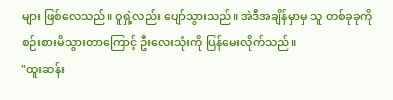များ ဖြစ်လေသည်။ ဝူရှဲ့လည်း ပျော်သွားသည်။ အဲဒီအချိန်မှာမှ သူ တစ်ခုခုကို စဉ်းစားမိသွားတာကြောင့် ဦးလေးသုံးကို ပြန်မေးလိုက်သည်။
"ထူးဆန်း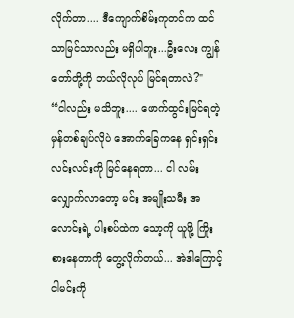လိုက်တာ.... ဒီကျောက်စိမ်းကုတင်က ထင်သာမြင်သာလည်း မရှိပါဘူး...ဦးလေး ကျွန်တော်တို့ကို ဘယ်လိုလုပ် မြင်ရတာလဲ?"
“ငါလည်း မသိဘူး.... ဖောက်ထွင်းမြင်ရတဲ့ မှန်တစ်ချပ်လိုပဲ အောက်ခြေကနေ ရှင်းရှင်းလင်းလင်းကို မြင်နေရတာ... ငါ လမ်းလျှောက်လာတော့ မင်း အမျိုးသမီး အလောင်းရဲ့ ပါးစပ်ထဲက သော့ကို ယူဖို့ ကြိုးစားနေတာကို တွေ့လိုက်တယ်... အဲဒါကြောင့် ငါမင်းကို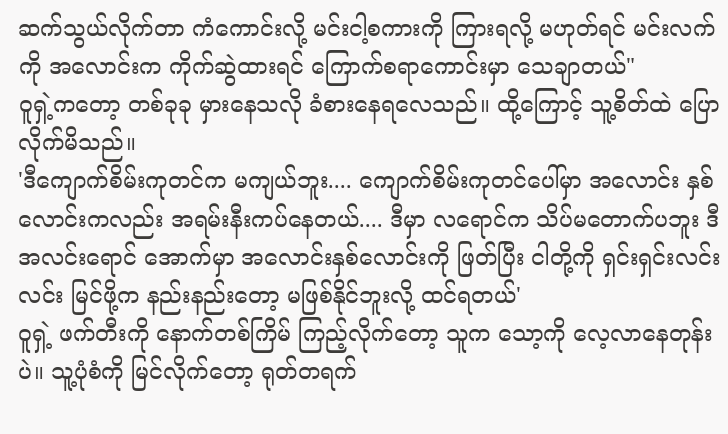ဆက်သွယ်လိုက်တာ ကံကောင်းလို့ မင်းငါ့စကားကို ကြားရလို့ မဟုတ်ရင် မင်းလက်ကို အလောင်းက ကိုက်ဆွဲထားရင် ကြောက်စရာကောင်းမှာ သေချာတယ်"
ဝူရှဲ့ကတော့ တစ်ခုခု မှားနေသလို ခံစားနေရလေသည်။ ထို့ကြောင့် သူ့စိတ်ထဲ ပြောလိုက်မိသည်။
'ဒီကျောက်စိမ်းကုတင်က မကျယ်ဘူး.... ကျောက်စိမ်းကုတင်ပေါ်မှာ အလောင်း နှစ်လောင်းကလည်း အရမ်းနီးကပ်နေတယ်.... ဒီမှာ လရောင်က သိပ်မတောက်ပဘူး ဒီအလင်းရောင် အောက်မှာ အလောင်းနှစ်လောင်းကို ဖြတ်ပြီး ငါတို့ကို ရှင်းရှင်းလင်းလင်း မြင်ဖို့က နည်းနည်းတော့ မဖြစ်နိုင်ဘူးလို့ ထင်ရတယ်'
ဝူရှဲ့ ဖက်တီးကို နောက်တစ်ကြိမ် ကြည့်လိုက်တော့ သူက သော့ကို လေ့လာနေတုန်းပဲ။ သူ့ပုံစံကို မြင်လိုက်တော့ ရုတ်တရက်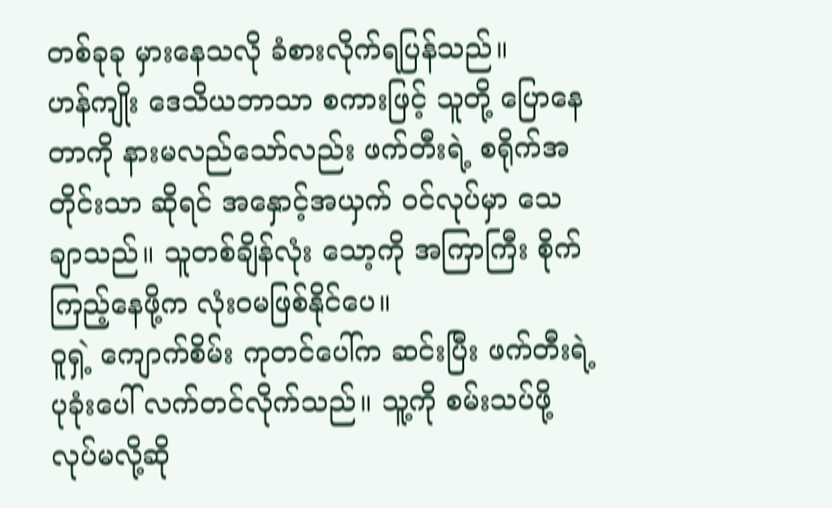တစ်ခုခု မှားနေသလို ခံစားလိုက်ရပြန်သည်။
ဟန်ကျိုး ဒေသိယဘာသာ စကားဖြင့် သူတို့ ပြောနေတာကို နားမလည်သော်လည်း ဖက်တီးရဲ့ စရိုက်အတိုင်းသာ ဆိုရင် အနှောင့်အယှက် ဝင်လုပ်မှာ သေချာသည်။ သူတစ်ချိန်လုံး သော့ကို အကြာကြီး စိုက်ကြည့်နေဖို့က လုံးဝမဖြစ်နိုင်ပေ။
ဝူရှဲ့ ကျောက်စိမ်း ကုတင်ပေါ်က ဆင်းပြီး ဖက်တီးရဲ့ ပုခုံးပေါ် လက်တင်လိုက်သည်။ သူ့ကို စမ်းသပ်ဖို့ လုပ်မလို့ဆို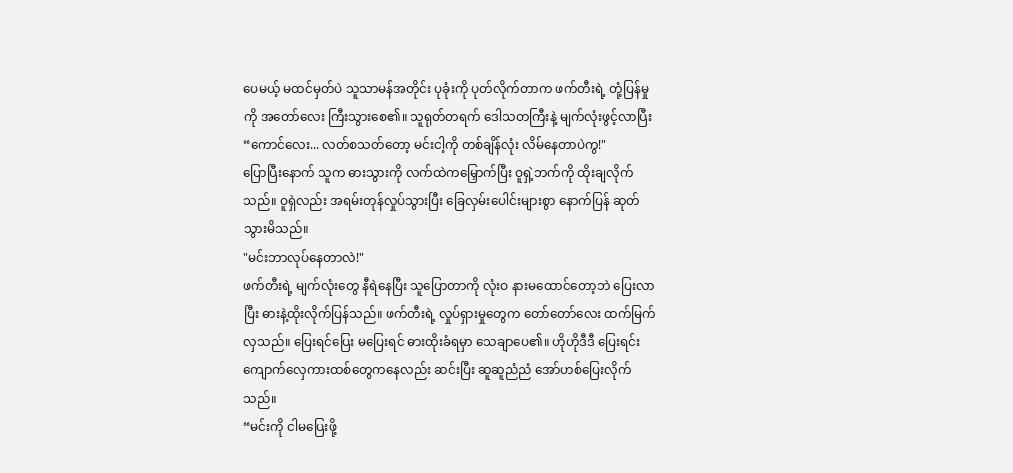ပေမယ့် မထင်မှတ်ပဲ သူသာမန်အတိုင်း ပုခုံးကို ပုတ်လိုက်တာက ဖက်တီးရဲ့ တုံ့ပြန်မှုကို အတော်လေး ကြီးသွားစေ၏။ သူရုတ်တရက် ဒေါသတကြီးနဲ့ မျက်လုံးဖွင့်လာပြီး
“ကောင်လေး... လတ်စသတ်တော့ မင်းငါ့ကို တစ်ချိန်လုံး လိမ်နေတာပဲကွ!"
ပြောပြီးနောက် သူက ဓားသွားကို လက်ထဲကမြှောက်ပြီး ဝူရှဲ့ဘက်ကို ထိုးချလိုက်သည်။ ဝူရှဲလည်း အရမ်းတုန်လှုပ်သွားပြီး ခြေလှမ်းပေါင်းများစွာ နောက်ပြန် ဆုတ်သွားမိသည်။
"မင်းဘာလုပ်နေတာလဲ!"
ဖက်တီးရဲ့ မျက်လုံးတွေ နီရဲနေပြီး သူပြောတာကို လုံးဝ နားမထောင်တော့ဘဲ ပြေးလာပြီး ဓားနဲ့ထိုးလိုက်ပြန်သည်။ ဖက်တီးရဲ့ လှုပ်ရှားမှုတွေက တော်တော်လေး ထက်မြက်လှသည်။ ပြေးရင်ပြေး မပြေးရင် ဓားထိုးခံရမှာ သေချာပေ၏။ ဟိုဟိုဒီဒီ ပြေးရင်း ကျောက်လှေကားထစ်တွေကနေလည်း ဆင်းပြီး ဆူဆူညံညံ အော်ဟစ်ပြေးလိုက်သည်။
“မင်းကို ငါမပြေးဖို့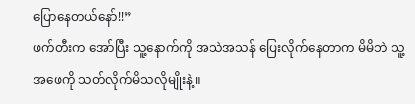ပြောနေတယ်နော်!!”
ဖက်တီးက အော်ပြီး သူ့နောက်ကို အသဲအသန် ပြေးလိုက်နေတာက မိမိဘဲ သူ့အဖေကို သတ်လိုက်မိသလိုမျိုးနဲ့။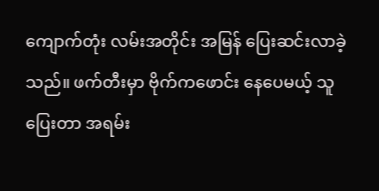ကျောက်တုံး လမ်းအတိုင်း အမြန် ပြေးဆင်းလာခဲ့သည်။ ဖက်တီးမှာ ဗိုက်ကဖောင်း နေပေမယ့် သူပြေးတာ အရမ်း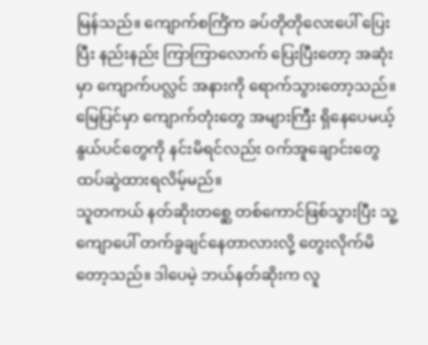မြန်သည်။ ကျောက်စင်္ကြံက ခပ်တိုတိုလေးပေါ် ပြေးပြီး နည်းနည်း ကြာကြာလောက် ပြေးပြီးတော့ အဆုံးမှာ ကျောက်ပလ္လင် အနားကို ရောက်သွားတော့သည်။ မြေပြင်မှာ ကျောက်တုံးတွေ အများကြီး ရှိနေပေမယ့် နွယ်ပင်တွေကို နင်းမိရင်လည်း ဝက်အူချောင်းတွေ ထပ်ဆွဲထားရလိမ့်မည်။
သူတကယ် နတ်ဆိုးတစ္ဆေ တစ်ကောင်ဖြစ်သွားပြီး သူ့ကျောပေါ် တက်ခွချင်နေတာလားလို့ တွေးလိုက်မိတော့သည်။ ဒါပေမဲ့ ဘယ်နတ်ဆိုးက လူ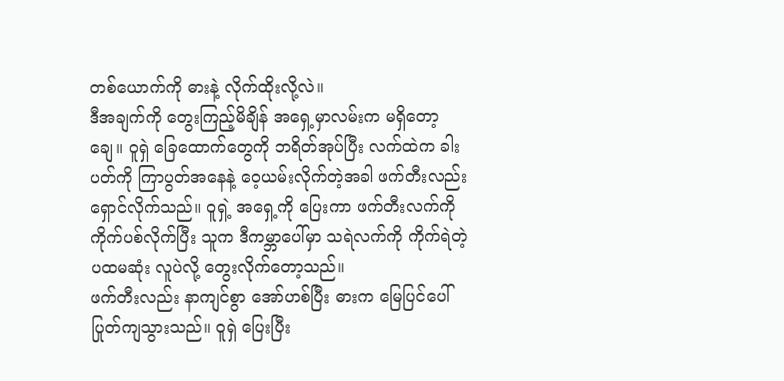တစ်ယောက်ကို ဓားနဲ့ လိုက်ထိုးလို့လဲ။
ဒီအချက်ကို တွေးကြည့်မိချိန် အရှေ့မှာလမ်းက မရှိတော့ချေ။ ဝူရှဲ ခြေထောက်တွေကို ဘရိတ်အုပ်ပြီး လက်ထဲက ခါးပတ်ကို ကြာပွတ်အနေနဲ့ ဝေ့ယမ်းလိုက်တဲ့အခါ ဖက်တီးလည်း ရှောင်လိုက်သည်။ ဝူရှဲ့ အရှေ့ကို ပြေးကာ ဖက်တီးလက်ကို ကိုက်ပစ်လိုက်ပြီး သူက ဒီကမ္ဘာပေါ်မှာ သရဲလက်ကို ကိုက်ရဲတဲ့ ပထမဆုံး လူပဲလို့ တွေးလိုက်တော့သည်။
ဖက်တီးလည်း နာကျင်စွာ အော်ဟစ်ပြီး ဓားက မြေပြင်ပေါ် ပြုတ်ကျသွားသည်။ ဝူရှဲ ပြေးပြီး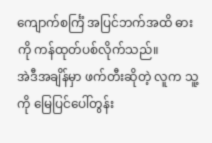ကျောက်စင်္ကြံ အပြင်ဘက်အထိ ဓားကို ကန်ထုတ်ပစ်လိုက်သည်။
အဲဒီအချိန်မှာ ဖက်တီးဆိုတဲ့ လူက သူ့ကို မြေပြင်ပေါ်တွန်း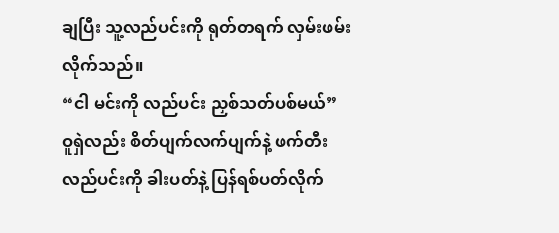ချပြီး သူ့လည်ပင်းကို ရုတ်တရက် လှမ်းဖမ်းလိုက်သည်။
“ငါ မင်းကို လည်ပင်း ညှစ်သတ်ပစ်မယ်”
ဝူရှဲလည်း စိတ်ပျက်လက်ပျက်နဲ့ ဖက်တီးလည်ပင်းကို ခါးပတ်နဲ့ ပြန်ရစ်ပတ်လိုက်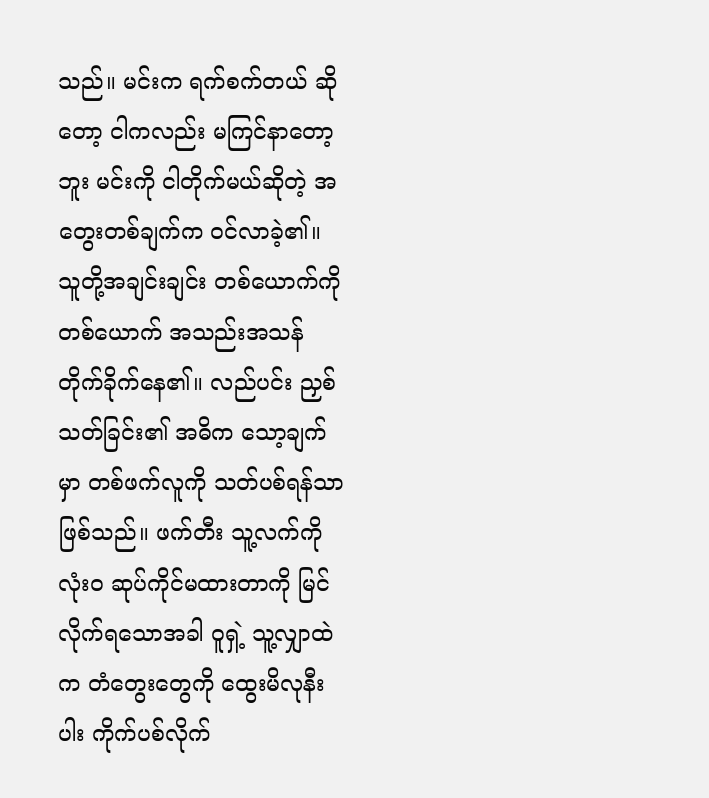သည်။ မင်းက ရက်စက်တယ် ဆိုတော့ ငါကလည်း မကြင်နာတော့ဘူး မင်းကို ငါတိုက်မယ်ဆိုတဲ့ အတွေးတစ်ချက်က ဝင်လာခဲ့၏။
သူတို့အချင်းချင်း တစ်ယောက်ကို တစ်ယောက် အသည်းအသန် တိုက်ခိုက်နေ၏။ လည်ပင်း ညှစ်သတ်ခြင်း၏ အဓိက သော့ချက်မှာ တစ်ဖက်လူကို သတ်ပစ်ရန်သာ ဖြစ်သည်။ ဖက်တီး သူ့လက်ကို လုံးဝ ဆုပ်ကိုင်မထားတာကို မြင်လိုက်ရသောအခါ ဝူရှဲ့ သူ့လျှာထဲက တံတွေးတွေကို ထွေးမိလုနီးပါး ကိုက်ပစ်လိုက်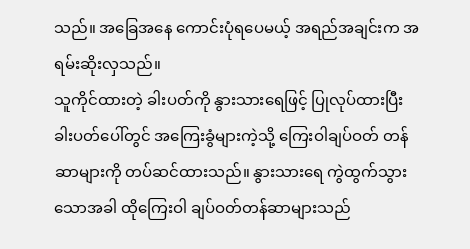သည်။ အခြေအနေ ကောင်းပုံရပေမယ့် အရည်အချင်းက အရမ်းဆိုးလှသည်။
သူကိုင်ထားတဲ့ ခါးပတ်ကို နွားသားရေဖြင့် ပြုလုပ်ထားပြီး ခါးပတ်ပေါ်တွင် အကြေးခွံများကဲ့သို့ ကြေးဝါချပ်ဝတ် တန်ဆာများကို တပ်ဆင်ထားသည်။ နွားသားရေ ကွဲထွက်သွားသောအခါ ထိုကြေးဝါ ချပ်ဝတ်တန်ဆာများသည်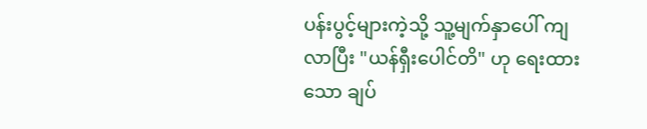ပန်းပွင့်များကဲ့သို့ သူ့မျက်နှာပေါ် ကျလာပြီး "ယန်ရှီးပေါင်တိ" ဟု ရေးထားသော ချပ်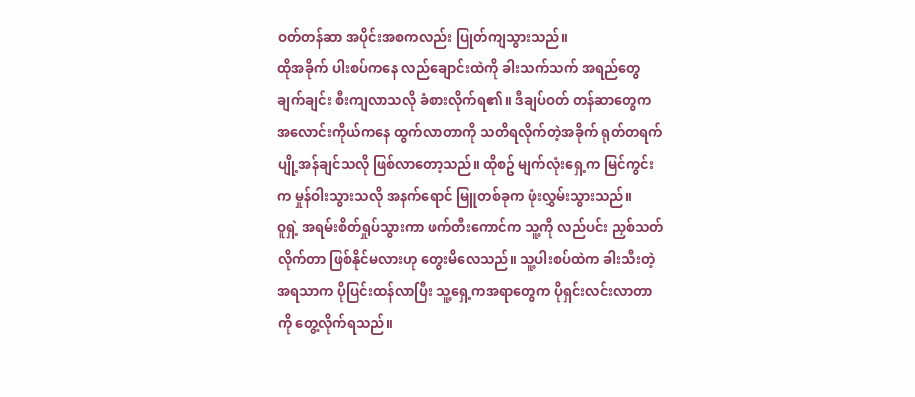ဝတ်တန်ဆာ အပိုင်းအစကလည်း ပြုတ်ကျသွားသည်။
ထိုအခိုက် ပါးစပ်ကနေ လည်ချောင်းထဲကို ခါးသက်သက် အရည်တွေ ချက်ချင်း စီးကျလာသလို ခံစားလိုက်ရ၏။ ဒီချပ်ဝတ် တန်ဆာတွေက အလောင်းကိုယ်ကနေ ထွက်လာတာကို သတိရလိုက်တဲ့အခိုက် ရုတ်တရက် ပျို့အန်ချင်သလို ဖြစ်လာတော့သည်။ ထိုစဥ် မျက်လုံးရှေ့က မြင်ကွင်းက မှုန်ဝါးသွားသလို အနက်ရောင် မြူတစ်ခုက ဖုံးလွှမ်းသွားသည်။
ဝူရှဲ့ အရမ်းစိတ်ရှုပ်သွားကာ ဖက်တီးကောင်က သူ့ကို လည်ပင်း ညှစ်သတ်လိုက်တာ ဖြစ်နိုင်မလားဟု တွေးမိလေသည်။ သူ့ပါးစပ်ထဲက ခါးသီးတဲ့ အရသာက ပိုပြင်းထန်လာပြီး သူ့ရှေ့ကအရာတွေက ပိုရှင်းလင်းလာတာကို တွေ့လိုက်ရသည်။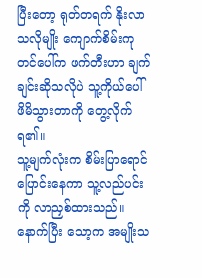ပြီးတော့ ရုတ်တရက် နိုးလာသလိုမျိုး ကျောက်စိမ်းကုတင်ပေါ်က ဖက်တီးဟာ ချက်ချင်းဆိုသလိုပဲ သူ့ကိုယ်ပေါ် ဖိမိသွားတာကို တွေ့လိုက်ရ၏။
သူ့မျက်လုံးက စိမ်းပြာရောင် ပြောင်းနေကာ သူ့လည်ပင်းကို လာညှစ်ထားသည်။ နောက်ပြီး သော့က အမျိုးသ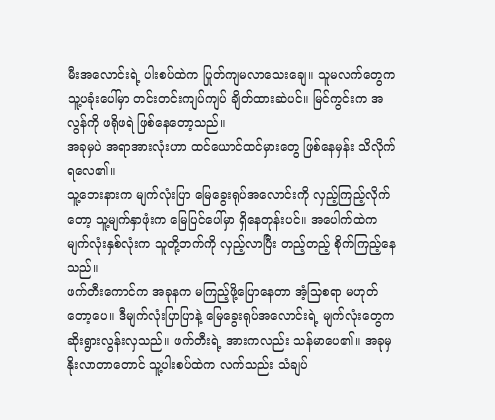မီးအလောင်းရဲ့ ပါးစပ်ထဲက ပြုတ်ကျမလာသေးချေ။ သူမလက်တွေက သူ့ပခုံးပေါ်မှာ တင်းတင်းကျပ်ကျပ် ချိတ်ထားဆဲပင်။ မြင်ကွင်းက အလွန်ကို ဖရိုဖရဲ ဖြစ်နေတော့သည်။
အခုမှပဲ အရာအားလုံးဟာ ထင်ယောင်ထင်မှားတွေ ဖြစ်နေမှန်း သိလိုက်ရလေ၏။
သူ့ဘေးနားက မျက်လုံးပြာ မြေခွေးရုပ်အလောင်းကို လှည့်ကြည့်လိုက်တော့ သူ့မျက်နှာဖုံးက မြေပြင်ပေါ်မှာ ရှိနေတုန်းပင်။ အပေါက်ထဲက မျက်လုံးနှစ်လုံးက သူတို့ဘက်ကို လှည့်လာပြီး တည့်တည့် စိုက်ကြည့်နေသည်။
ဖက်တီးကောင်က အခုနက မကြည့်ဖို့ပြောနေတာ အံ့သြစရာ မဟုတ်တော့ပေ။ ဒီမျက်လုံးပြာပြာနဲ့ မြေခွေးရုပ်အလောင်းရဲ့ မျက်လုံးတွေက ဆိုးရွားလွန်းလှသည်။ ဖက်တီးရဲ့ အားကလည်း သန်မာပေ၏။ အခုမှ နိုးလာတာတောင် သူ့ပါးစပ်ထဲက လက်သည်း သံချပ်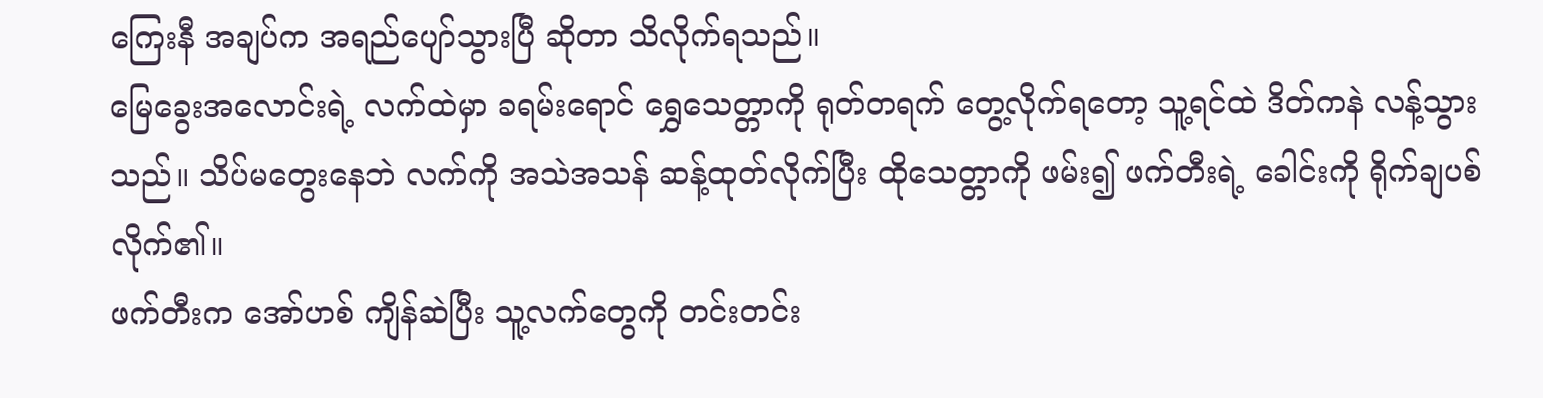ကြေးနီ အချပ်က အရည်ပျော်သွားပြီ ဆိုတာ သိလိုက်ရသည်။
မြေခွေးအလောင်းရဲ့ လက်ထဲမှာ ခရမ်းရောင် ရွှေသေတ္တာကို ရုတ်တရက် တွေ့လိုက်ရတော့ သူ့ရင်ထဲ ဒိတ်ကနဲ လန့်သွားသည်။ သိပ်မတွေးနေဘဲ လက်ကို အသဲအသန် ဆန့်ထုတ်လိုက်ပြီး ထိုသေတ္တာကို ဖမ်း၍ ဖက်တီးရဲ့ ခေါင်းကို ရိုက်ချပစ်လိုက်၏။
ဖက်တီးက အော်ဟစ် ကျိန်ဆဲပြီး သူ့လက်တွေကို တင်းတင်း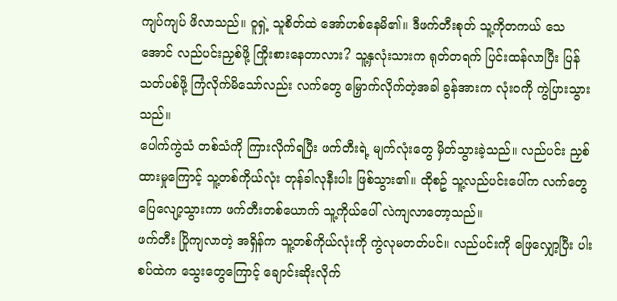ကျပ်ကျပ် ဖိလာသည်။ ဝူရှဲ့ သူစိတ်ထဲ အော်ဟစ်နေမိ၏။ ဒီဖက်တီးစုတ် သူ့ကိုတကယ် သေအောင် လည်ပင်းညှစ်ဖို့ ကြိုးစားနေတာလား? သူ့နှလုံးသားက ရုတ်တရက် ပြင်းထန်လာပြီး ပြန်သတ်ပစ်ဖို့ ကြံလိုက်မိသော်လည်း လက်တွေ မြှောက်လိုက်တဲ့အခါ ခွန်အားက လုံးဝကို ကွဲပြားသွားသည်။
ပေါက်ကွဲသံ တစ်သံကို ကြားလိုက်ရပြီး ဖက်တီးရဲ့ မျက်လုံးတွေ မှိတ်သွားခဲ့သည်။ လည်ပင်း ညှစ်ထားမှုကြောင့် သူ့တစ်ကိုယ်လုံး တုန်ခါလုနီးပါး ဖြစ်သွား၏။ ထိုစဥ် သူ့လည်ပင်းပေါ်က လက်တွေ ပြေလျော့သွားကာ ဖက်တီးတစ်ယောက် သူ့ကိုယ်ပေါ် လဲကျလာတော့သည်။
ဖက်တီး ပြိုကျလာတဲ့ အရှိန်က သူ့တစ်ကိုယ်လုံးကို ကွဲလုမတတ်ပင်။ လည်ပင်းကို ဖြေလျှော့ပြီး ပါးစပ်ထဲက သွေးတွေကြောင့် ချောင်းဆိုးလိုက်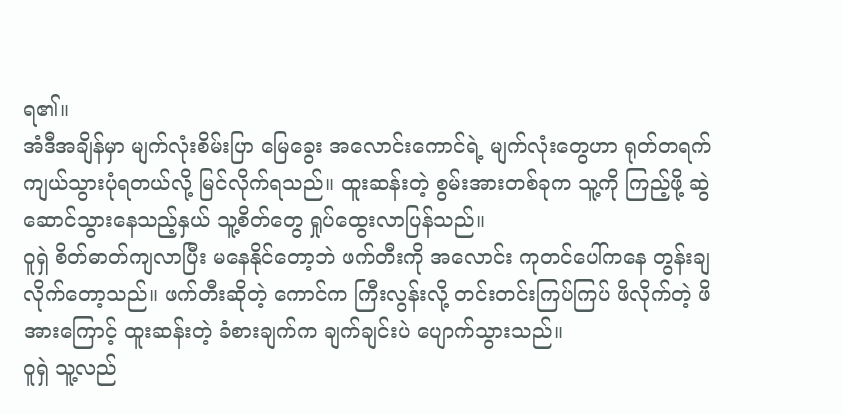ရ၏။
အံဒီအချိန်မှာ မျက်လုံးစိမ်းပြာ မြေခွေး အလောင်းကောင်ရဲ့ မျက်လုံးတွေဟာ ရုတ်တရက် ကျယ်သွားပုံရတယ်လို့ မြင်လိုက်ရသည်။ ထူးဆန်းတဲ့ စွမ်းအားတစ်ခုက သူ့ကို ကြည့်ဖို့ ဆွဲဆောင်သွားနေသည့်နှယ် သူ့စိတ်တွေ ရှုပ်ထွေးလာပြန်သည်။
ဝူရှဲ စိတ်ဓာတ်ကျလာပြီး မနေနိုင်တော့ဘဲ ဖက်တီးကို အလောင်း ကုတင်ပေါ်ကနေ တွန်းချလိုက်တော့သည်။ ဖက်တီးဆိုတဲ့ ကောင်က ကြီးလွန်းလို့ တင်းတင်းကြပ်ကြပ် ဖိလိုက်တဲ့ ဖိအားကြောင့် ထူးဆန်းတဲ့ ခံစားချက်က ချက်ချင်းပဲ ပျောက်သွားသည်။
ဝူရှဲ သူ့လည်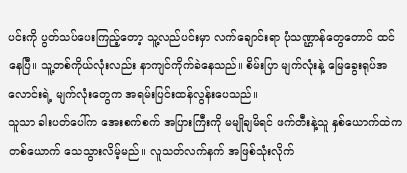ပင်းကို ပွတ်သပ်ပေးကြည့်တော့ သူ့လည်ပင်းမှာ လက်ချောင်းရာ ပုံသဏ္ဌာန်တွေတောင် ထင်နေပြီ။ သူ့တစ်ကိုယ်လုံးလည်း နာကျင်ကိုက်ခဲနေသည်။ စိမ်းပြာ မျက်လုံးနဲ့ မြေခွေးရုပ်အလောင်းရဲ့ မျက်လုံးတွေက အရမ်းပြင်းထန်လွန်းပေသည်။
သူသာ ခါးပတ်ပေါ်က အေးစက်စက် အပြားကြီးကို မမျိုချမိရင် ဖက်တီးနဲ့သူ နှစ်ယောက်ထဲက တစ်ယောက် သေသွားလိမ့်မည်။ လူသတ်လက်နက် အဖြစ်သုံးလိုက်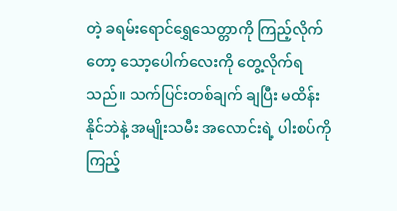တဲ့ ခရမ်းရောင်ရွှေသေတ္တာကို ကြည့်လိုက်တော့ သော့ပေါက်လေးကို တွေ့လိုက်ရသည်။ သက်ပြင်းတစ်ချက် ချပြီး မထိန်းနိုင်ဘဲနဲ့ အမျိုးသမီး အလောင်းရဲ့ ပါးစပ်ကို ကြည့်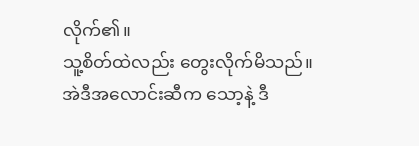လိုက်၏။
သူ့စိတ်ထဲလည်း တွေးလိုက်မိသည်။
အဲဒီအလောင်းဆီက သော့နဲ့ ဒီ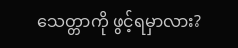သေတ္တာကို ဖွင့်ရမှာလား?